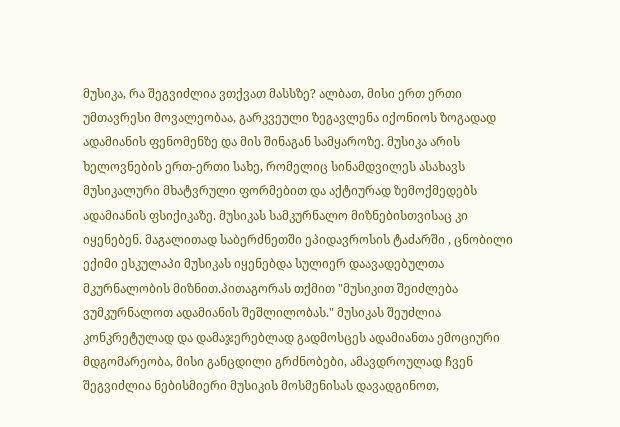მუსიკა, რა შეგვიძლია ვთქვათ მასსზე? ალბათ, მისი ერთ ერთი უმთავრესი მოვალეობაა, გარკვეული ზეგავლენა იქონიოს ზოგადად ადამიანის ფენომენზე და მის შინაგან სამყაროზე. მუსიკა არის ხელოვნების ერთ-ერთი სახე, რომელიც სინამდვილეს ასახავს მუსიკალური მხატვრული ფორმებით და აქტიურად ზემოქმედებს ადამიანის ფსიქიკაზე. მუსიკას სამკურნალო მიზნებისთვისაც კი იყენებენ. მაგალითად საბერძნეთში ეპიდავროსის ტაძარში , ცნობილი ექიმი ესკულაპი მუსიკას იყენებდა სულიერ დაავადებულთა მკურნალობის მიზნით.პითაგორას თქმით "მუსიკით შეიძლება ვუმკურნალოთ ადამიანის შეშლილობას." მუსიკას შეუძლია კონკრეტულად და დამაჯერებლად გადმოსცეს ადამიანთა ემოციური მდგომარეობა, მისი განცდილი გრძნობები, ამავდროულად ჩვენ შეგვიძლია ნებისმიერი მუსიკის მოსმენისას დავადგინოთ,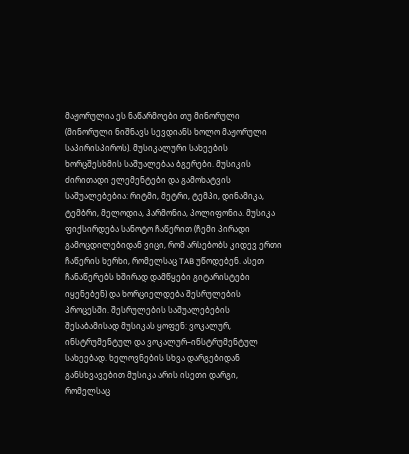მაჟორულია ეს ნაწარმოები თუ მინორული (მინორული ნიშნავს სევდიანს ხოლო მაჟორული საპირისპიროს). მუსიკალური სახეების ხორცშესხმის საშუალებაა ბგერები. მუსიკის ძირითადი ელემენტები და გამოხატვის საშუალებებია: რიტმი, მეტრი, ტემპი, დინამიკა, ტემბრი, მელოდია, ჰარმონია, პოლიფონია. მუსიკა ფიქსირდება სანოტო ჩაწერით (ჩემი პირადი გამოცდილებიდან ვიცი, რომ არსებობს კიდევ ერთი ჩაწერის ხერხი, რომელსაც TAB უწოდებენ. ასეთ ჩანაწერებს ხშირად დამწყები გიტარისტები იყენებენ) და ხორციელდება შესრულების პროცესში. შესრულების საშუალებების შესაბამისად მუსიკას ყოფენ: ვოკალურ, ინსტრუმენტულ და ვოკალურ–ინსტრუმენტულ სახეებად. ხელოვნების სხვა დარგებიდან განსხვავებით მუსიკა არის ისეთი დარგი, რომელსაც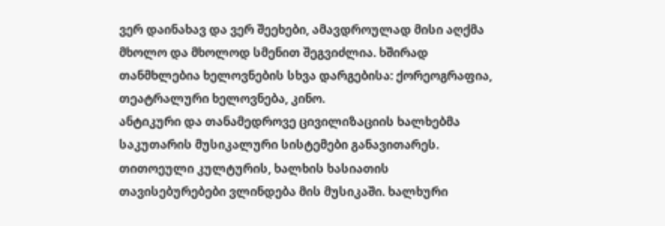ვერ დაინახავ და ვერ შეეხები, ამავდროულად მისი აღქმა მხოლო და მხოლოდ სმენით შეგვიძლია. ხშირად თანმხლებია ხელოვნების სხვა დარგებისა: ქორეოგრაფია, თეატრალური ხელოვნება, კინო.
ანტიკური და თანამედროვე ცივილიზაციის ხალხებმა საკუთარის მუსიკალური სისტემები განავითარეს. თითოეული კულტურის, ხალხის ხასიათის თავისებურებები ვლინდება მის მუსიკაში. ხალხური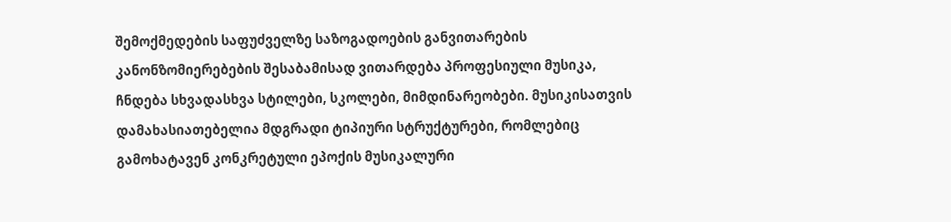შემოქმედების საფუძველზე საზოგადოების განვითარების კანონზომიერებების შესაბამისად ვითარდება პროფესიული მუსიკა, ჩნდება სხვადასხვა სტილები, სკოლები, მიმდინარეობები. მუსიკისათვის დამახასიათებელია მდგრადი ტიპიური სტრუქტურები, რომლებიც გამოხატავენ კონკრეტული ეპოქის მუსიკალური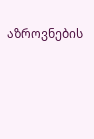აზროვნების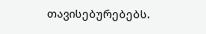თავისებურებებს.